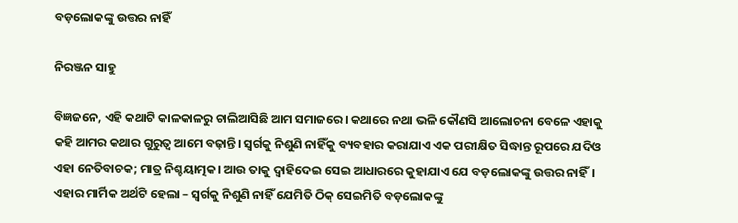ବଡ଼ଲୋକଙ୍କୁ ଉତ୍ତର ନାହିଁ

ନିରଞ୍ଜନ ସାହୁ

ବିଜ୍ଞଜନେ, ଏହି କଥାଟି କାଳକାଳରୁ ଚାଲିଆସିଛି ଆମ ସମାଜରେ। କଥାରେ ନଥା ଭଳି କୌଣସି ଆଲୋଚନା ବେଳେ ଏହାକୁ କହି ଆମର କଥାର ଗୁରୁତ୍ୱ ଆମେ ବଢ଼ାନ୍ତି। ସ୍ବର୍ଗକୁ ନିଶୁଣି ନାହିଁକୁ ବ୍ୟବହାର କରାଯାଏ ଏକ ପରୀକ୍ଷିତ ସିଦ୍ଧାନ୍ତ ରୂପରେ ଯଦିଓ ଏହା ନେତିବାଚକ; ମାତ୍ର ନିଶ୍ଚୟାତ୍ମକ। ଆଉ ତାକୁ ଦ୍ୱାହିଦେଇ ସେଇ ଆଧାରରେ କୁହାଯାଏ ଯେ ବଡ଼ଲୋକଙ୍କୁ ଉତ୍ତର ନାହିଁ। ଏହାର ମାର୍ମିକ ଅର୍ଥଟି ହେଲା – ସ୍ବର୍ଗକୁ ନିଶୁଣି ନାହିଁ ଯେମିତି ଠିକ୍‌ ସେଇମିତି ବଡ଼ଲୋକଙ୍କୁ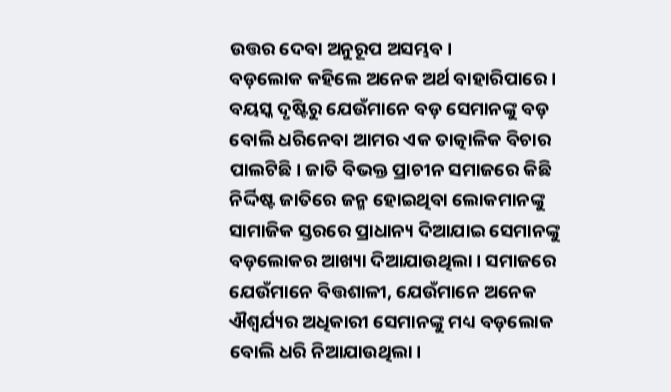ଉତ୍ତର ଦେବା ଅନୁରୂପ ଅସମ୍ଭବ।
ବଡ଼ଲୋକ କହିଲେ ଅନେକ ଅର୍ଥ ବାହାରିପାରେ। ବୟସ୍କ ଦୃଷ୍ଟିରୁ ଯେଉଁମାନେ ବଡ଼ ସେମାନଙ୍କୁ ବଡ଼ ବୋଲି ଧରିନେବା ଆମର ଏକ ତାତ୍କାଳିକ ବିଚାର ପାଲଟିଛି। ଜାତି ବିଭକ୍ତ ପ୍ରାଚୀନ ସମାଜରେ କିଛି ନିର୍ଦ୍ଦିଷ୍ଟ ଜାତିରେ ଜନ୍ମ ହୋଇଥିବା ଲୋକମାନଙ୍କୁ ସାମାଜିକ ସ୍ତରରେ ପ୍ରାଧାନ୍ୟ ଦିଆଯାଇ ସେମାନଙ୍କୁ ବଡ଼ଲୋକର ଆଖ୍ୟା ଦିଆଯାଉଥିଲା। ସମାଜରେ ଯେଉଁମାନେ ବିତ୍ତଶାଳୀ, ଯେଉଁମାନେ ଅନେକ ଐଶ୍ୱର୍ଯ୍ୟର ଅଧିକାରୀ ସେମାନଙ୍କୁ ମଧ୍ୟ ବଡ଼ଲୋକ ବୋଲି ଧରି ନିଆଯାଉଥିଲା।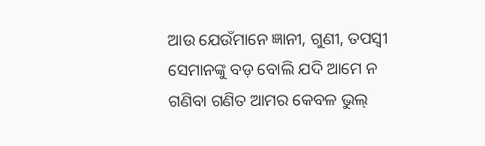ଆଉ ଯେଉଁମାନେ ଜ୍ଞାନୀ, ଗୁଣୀ, ତପସ୍ବୀ ସେମାନଙ୍କୁ ବଡ଼ ବୋଲି ଯଦି ଆମେ ନ ଗଣିବା ଗଣିତ ଆମର କେବଳ ଭୁଲ୍‌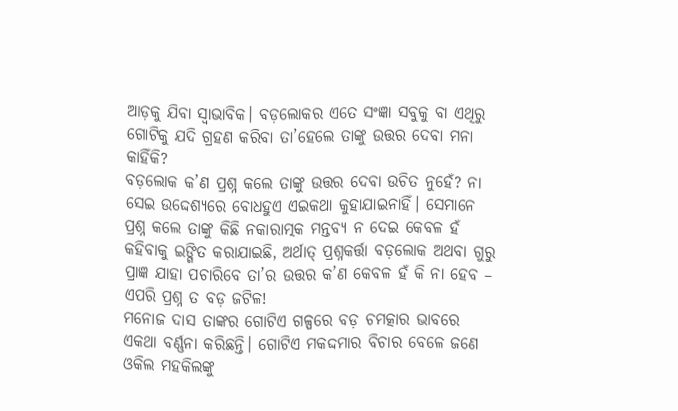ଆଡ଼କୁ ଯିବା ସ୍ବାଭାବିକ। ବଡ଼ଲୋକର ଏତେ ସଂଜ୍ଞା ସବୁକୁ ବା ଏଥିରୁ ଗୋଟିକୁ ଯଦି ଗ୍ରହଣ କରିବା ତା’ହେଲେ ତାଙ୍କୁ ଉତ୍ତର ଦେବା ମନା କାହିଁକି?
ବଡ଼ଲୋକ କ’ଣ ପ୍ରଶ୍ନ କଲେ ତାଙ୍କୁ ଉତ୍ତର ଦେବା ଉଚିତ ନୁହେଁ? ନା ସେଇ ଉଦ୍ଦେଶ୍ୟରେ ବୋଧହୁଏ ଏଇକଥା କୁହାଯାଇନାହିଁ। ସେମାନେ ପ୍ରଶ୍ନ କଲେ ତାଙ୍କୁ କିଛି ନକାରାତ୍ମକ ମନ୍ତବ୍ୟ ନ ଦେଇ କେବଳ ହଁ କହିବାକୁ ଇଙ୍ଗିତ କରାଯାଇଛି, ଅର୍ଥାତ୍‌ ପ୍ରଶ୍ନକର୍ତ୍ତା ବଡ଼ଲୋକ ଅଥବା ଗୁରୁ ପ୍ରାଜ୍ଞ ଯାହା ପଚାରିବେ ତା’ର ଉତ୍ତର କ’ଣ କେବଳ ହଁ କି ନା ହେବ – ଏପରି ପ୍ରଶ୍ନ ତ ବଡ଼ ଜଟିଳ!
ମନୋଜ ଦାସ ତାଙ୍କର ଗୋଟିଏ ଗଳ୍ପରେ ବଡ଼ ଚମତ୍କାର ଭାବରେ ଏକଥା ବର୍ଣ୍ଣନା କରିଛନ୍ତି। ଗୋଟିଏ ମକଦ୍ଦମାର ବିଚାର ବେଳେ ଜଣେ ଓକିଲ ମହକିଲଙ୍କୁ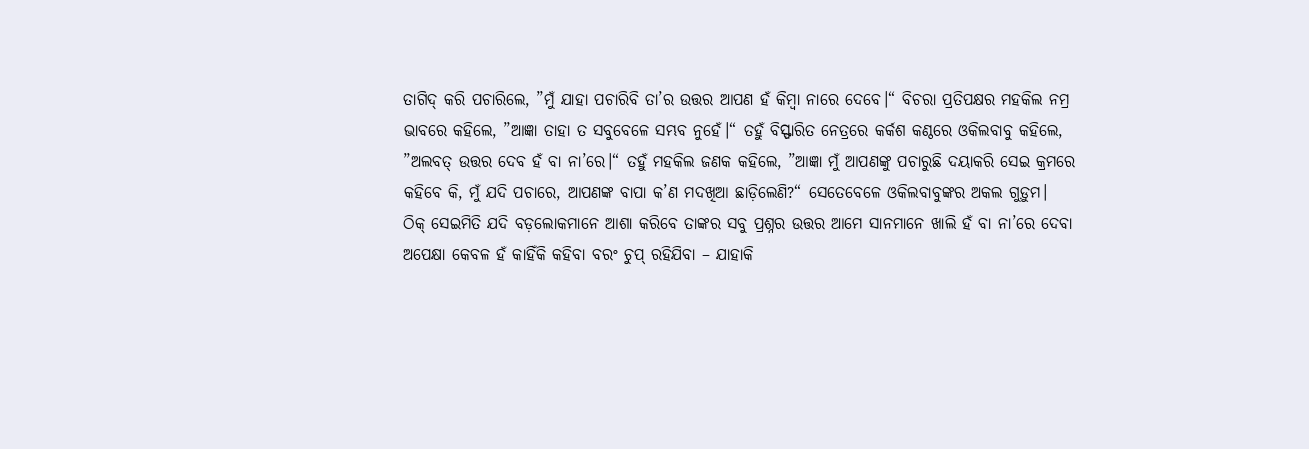ତାଗିଦ୍‌ କରି ପଚାରିଲେ, ”ମୁଁ ଯାହା ପଚାରିବି ତା’ର ଉତ୍ତର ଆପଣ ହଁ କିମ୍ବା ନାରେ ଦେବେ।“ ବିଚରା ପ୍ରତିପକ୍ଷର ମହକିଲ ନମ୍ର ଭାବରେ କହିଲେ, ”ଆଜ୍ଞା ତାହା ତ ସବୁବେଳେ ସମ୍ଭବ ନୁହେଁ।“ ତହୁଁ ବିସ୍ଫାରିତ ନେତ୍ରରେ କର୍କଶ କଣ୍ଠରେ ଓକିଲବାବୁ କହିଲେ, ”ଅଲବତ୍‌ ଉତ୍ତର ଦେବ ହଁ ବା ନା’ରେ।“ ତହୁଁ ମହକିଲ ଜଣକ କହିଲେ, ”ଆଜ୍ଞା ମୁଁ ଆପଣଙ୍କୁ ପଚାରୁଛି ଦୟାକରି ସେଇ କ୍ରମରେ କହିବେ କି, ମୁଁ ଯଦି ପଚାରେ, ଆପଣଙ୍କ ବାପା କ’ଣ ମଦଖିଆ ଛାଡ଼ିଲେଣି?“ ସେତେବେଳେ ଓକିଲବାବୁଙ୍କର ଅକଲ ଗୁଡ଼ୁମ।
ଠିକ୍‌ ସେଇମିତି ଯଦି ବଡ଼ଲୋକମାନେ ଆଶା କରିବେ ତାଙ୍କର ସବୁ ପ୍ରଶ୍ନର ଉତ୍ତର ଆମେ ସାନମାନେ ଖାଲି ହଁ ବା ନା’ରେ ଦେବା ଅପେକ୍ଷା କେବଳ ହଁ କାହିଁକି କହିବା ବରଂ ଚୁପ୍‌ ରହିଯିବା – ଯାହାକି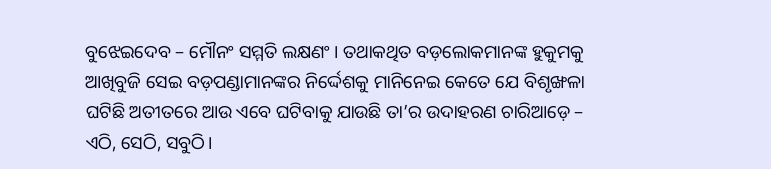ବୁଝେଇଦେବ – ମୌନଂ ସମ୍ମତି ଲକ୍ଷଣଂ। ତଥାକଥିତ ବଡ଼ଲୋକମାନଙ୍କ ହୁକୁମକୁ ଆଖିବୁଜି ସେଇ ବଡ଼ପଣ୍ଡାମାନଙ୍କର ନିର୍ଦ୍ଦେଶକୁ ମାନିନେଇ କେତେ ଯେ ବିଶୃଙ୍ଖଳା ଘଟିଛି ଅତୀତରେ ଆଉ ଏବେ ଘଟିବାକୁ ଯାଉଛି ତା’ର ଉଦାହରଣ ଚାରିଆଡ଼େ – ଏଠି, ସେଠି, ସବୁଠି।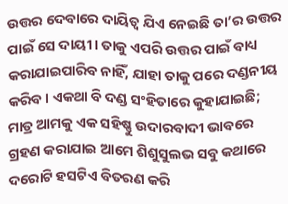ଉତ୍ତର ଦେବାରେ ଦାୟିତ୍ୱ ଯିଏ ନେଇଛି ତା’ର ଉତ୍ତର ପାଇଁ ସେ ଦାୟୀ। ତାକୁ ଏପରି ଉତ୍ତର ପାଇଁ ବାଧ୍ୟ କରାଯାଇପାରିବ ନାହିଁ, ଯାହା ତାକୁ ପରେ ଦଣ୍ଡନୀୟ କରିବ। ଏକଥା ବି ଦଣ୍ଡ ସଂହିତାରେ କୁହାଯାଇଛି; ମାତ୍ର ଆମକୁ ଏକ ସହିଷ୍ଣୁ ଉଦାରବାଦୀ ଭାବରେ ଗ୍ରହଣ କରାଯାଇ ଆମେ ଶିଶୁସୁଲଭ ସବୁ କଥାରେ ଦରୋଟି ହସଟିଏ ବିତରଣ କରି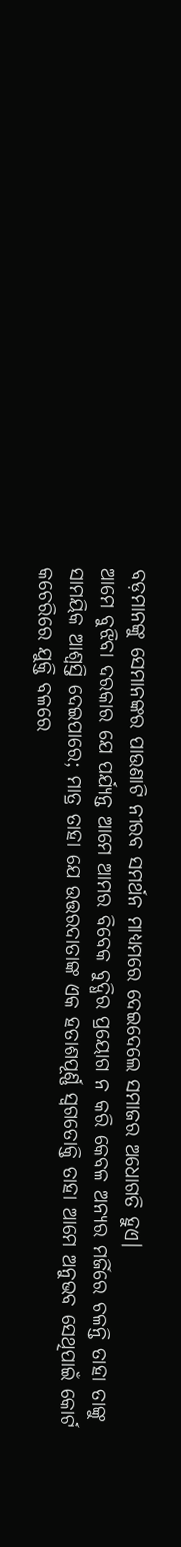ବଡ଼ମାନଙ୍କୁ ସେମାନଙ୍କର ପାଉଣାଟି ନୀରବ ସମର୍ଥନ ମାଧ୍ୟମରେ ଦେଇଦେଲେ ସମାଜର ଅଧୋଗତି ହୁଏ।
ଆମେ ବୁଝିବା ଦରକାର ଯେ ପର୍ଯ୍ୟନ୍ତ ଆମେ ଆମର ବିବେକ ବୁଦ୍ଧିର ପ୍ରୟୋଗ ନ କରି କେବଳ ଅନ୍ୟର ମର୍ଜିରେ ଚଳନ୍ତି ତାହା ତାଙ୍କୁ ସାମୟିକ ଆଶ୍ୱସ୍ତି ଦେଇପାରେ; ମାତ୍ର ତାହା ଯେ ଉତ୍ତରଦାତାଙ୍କ ଏକ ହତାଶପୂର୍ଣ୍ଣ ସ୍ବଗତୋକ୍ତି ତାହା ଆମେ ଅନୁଭବ ସେଥିପାଇଁ କୋର୍ଟ କଚେରିରେ ଯୁକ୍ତି ବଳରେ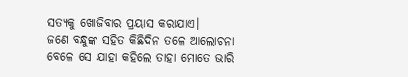ସତ୍ୟକୁ ଖୋଜିବାର ପ୍ରୟାସ କରାଯାଏ।
ଜଣେ ବନ୍ଧୁଙ୍କ ସହିତ କିଛିଦିନ ତଳେ ଆଲୋଚନା ବେଳେ ସେ ଯାହା କହିଲେ ତାହା ମୋତେ ଭାରି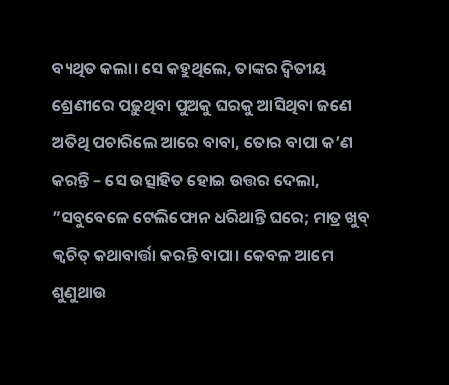ବ୍ୟଥିତ କଲା। ସେ କହୁଥିଲେ, ତାଙ୍କର ଦ୍ୱିତୀୟ ଶ୍ରେଣୀରେ ପଢ଼ୁଥିବା ପୁଅକୁ ଘରକୁ ଆସିଥିବା ଜଣେ ଅତିଥି ପଚାରିଲେ ଆରେ ବାବା, ତୋର ବାପା କ’ଣ କରନ୍ତି – ସେ ଉତ୍ସାହିତ ହୋଇ ଉତ୍ତର ଦେଲା, ”ସବୁବେଳେ ଟେଲିଫୋନ ଧରିଥାନ୍ତି ଘରେ; ମାତ୍ର ଖୁବ୍‌ କ୍ୱଚିତ୍‌ କଥାବାର୍ତ୍ତା କରନ୍ତି ବାପା। କେବଳ ଆମେ ଶୁଣୁଥାଉ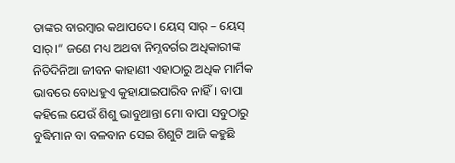ତାଙ୍କର ବାରମ୍ବାର କଥାପଦେ। ୟେସ୍‌ ସାର୍‌ – ୟେସ୍‌ ସାର୍‌।“ ଜଣେ ମଧ୍ୟ ଅଥବା ନିମ୍ନବର୍ଗର ଅଧିକାରୀଙ୍କ ନିତିଦିନିଆ ଜୀବନ କାହାଣୀ ଏହାଠାରୁ ଅଧିକ ମାର୍ମିକ ଭାବରେ ବୋଧହୁଏ କୁହାଯାଇପାରିବ ନାହିଁ। ବାପା କହିଲେ ଯେଉଁ ଶିଶୁ ଭାବୁଥାନ୍ତା ମୋ ବାପା ସବୁଠାରୁ ବୁଦ୍ଧିମାନ ବା ବଳବାନ ସେଇ ଶିଶୁଟି ଆଜି କହୁଛି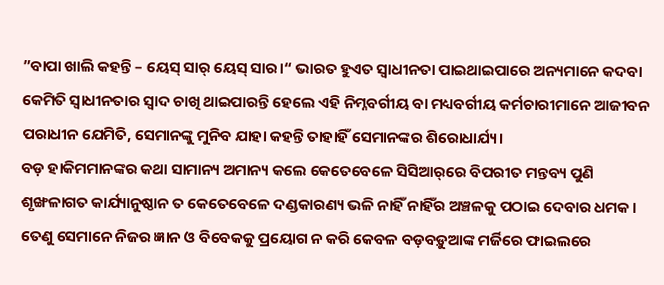”ବାପା ଖାଲି କହନ୍ତି – ୟେସ୍‌ ସାର୍‌ ୟେସ୍‌ ସାର।“ ଭାରତ ହୁଏତ ସ୍ବାଧୀନତା ପାଇଥାଇପାରେ ଅନ୍ୟମାନେ କଦବା କେମିତି ସ୍ବାଧୀନତାର ସ୍ବାଦ ଚାଖି ଥାଇପାରନ୍ତି ହେଲେ ଏହି ନିମ୍ନବର୍ଗୀୟ ବା ମଧ୍ୟବର୍ଗୀୟ କର୍ମଚାରୀମାନେ ଆଜୀବନ ପରାଧୀନ ଯେମିତି, ସେମାନଙ୍କୁ ମୁନିବ ଯାହା କହନ୍ତି ତାହାହିଁ ସେମାନଙ୍କର ଶିରୋଧାର୍ଯ୍ୟ।
ବଡ଼ ହାକିମମାନଙ୍କର କଥା ସାମାନ୍ୟ ଅମାନ୍ୟ କଲେ କେତେବେଳେ ସିସିଆର୍‌ରେ ବିପରୀତ ମନ୍ତବ୍ୟ ପୁଣି ଶୃଙ୍ଖଳାଗତ କାର୍ଯ୍ୟାନୁଷ୍ଠାନ ତ କେତେବେଳେ ଦଣ୍ଡକାରଣ୍ୟ ଭଳି ନାହିଁ ନାହିଁର ଅଞ୍ଚଳକୁ ପଠାଇ ଦେବାର ଧମକ। ତେଣୁ ସେମାନେ ନିଜର ଜ୍ଞାନ ଓ ବିବେକକୁ ପ୍ରୟୋଗ ନ କରି କେବଳ ବଡ଼ବଡ଼ୁଆଙ୍କ ମର୍ଜିରେ ଫାଇଲରେ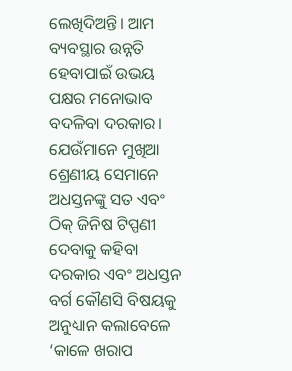ଲେଖିଦିଅନ୍ତି। ଆମ ବ୍ୟବସ୍ଥାର ଉନ୍ନତି ହେବାପାଇଁ ଉଭୟ ପକ୍ଷର ମନୋଭାବ ବଦଳିବା ଦରକାର। ଯେଉଁମାନେ ମୁଖିଆ ଶ୍ରେଣୀୟ ସେମାନେ ଅଧସ୍ତନଙ୍କୁ ସତ ଏବଂ ଠିକ୍‌ ଜିନିଷ ଟିପ୍ପଣୀ ଦେବାକୁ କହିବା ଦରକାର ଏବଂ ଅଧସ୍ତନ ବର୍ଗ କୌଣସି ବିଷୟକୁ ଅନୁଧ୍ୟାନ କଲାବେଳେ ‘କାଳେ ଖରାପ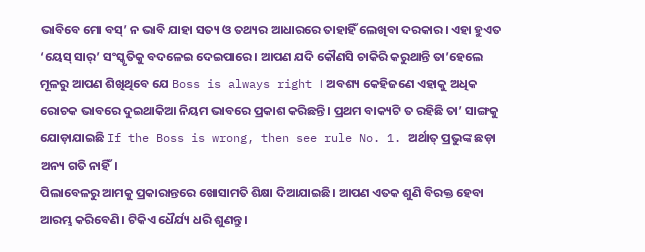ଭାବିବେ ମୋ ବସ୍‌’ ନ ଭାବି ଯାହା ସତ୍ୟ ଓ ତଥ୍ୟର ଆଧାରରେ ତାହାହିଁ ଲେଖିବା ଦରକାର। ଏହା ହୁଏତ ‘ୟେସ୍‌ ସାର୍‌’ ସଂସ୍କୃତିକୁ ବଦଳେଇ ଦେଇପାରେ। ଆପଣ ଯଦି କୌଣସି ଚାକିରି କରୁଥାନ୍ତି ତା’ହେଲେ ମୂଳରୁ ଆପଣ ଶିଖିଥିବେ ଯେ Boss is always right । ଅବଶ୍ୟ କେହିଜଣେ ଏହାକୁ ଅଧିକ ରୋଚକ ଭାବରେ ଦୁଇଥାକିଆ ନିୟମ ଭାବରେ ପ୍ରକାଶ କରିଛନ୍ତି। ପ୍ରଥମ ବାକ୍ୟଟି ତ ରହିଛି ତା’ ସାଙ୍ଗକୁ ଯୋଡ଼ାଯାଇଛି If the Boss is wrong, then see rule No. 1. ଅର୍ଥାତ୍‌ ପ୍ରଭୁଙ୍କ ଛଡ଼ା ଅନ୍ୟ ଗତି ନାହିଁ।
ପିଲାବେଳରୁ ଆମକୁ ପ୍ରକାରାନ୍ତରେ ଖୋସାମତି ଶିକ୍ଷା ଦିଆଯାଇଛି। ଆପଣ ଏତକ ଶୁଣି ବିରକ୍ତ ହେବା ଆରମ୍ଭ କରିବେଣି। ଟିକିଏ ଧୈର୍ଯ୍ୟ ଧରି ଶୁଣନ୍ତୁ।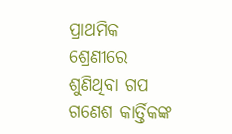ପ୍ରାଥମିକ ଶ୍ରେଣୀରେ ଶୁଣିଥିବା ଗପ ଗଣେଶ କାର୍ତ୍ତିକଙ୍କ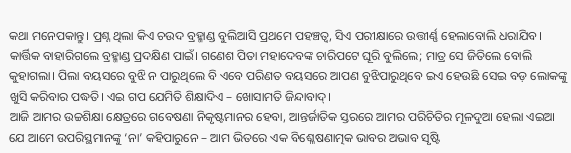କଥା ମନେପକାନ୍ତୁ। ପ୍ରଶ୍ନ ଥିଲା କିଏ ଚଉଦ ବ୍ରହ୍ମାଣ୍ଡ ବୁଲିଆସି ପ୍ରଥମେ ପହଞ୍ଚତ୍ବ, ସିଏ ପରୀକ୍ଷାରେ ଉତ୍ତୀର୍ଣ୍ଣ ହେଲାବୋଲି ଧରାଯିବ। କାର୍ତ୍ତିକ ବାହାରିଗଲେ ବ୍ରହ୍ମାଣ୍ଡ ପ୍ରଦକ୍ଷିଣ ପାଇଁ। ଗଣେଶ ପିତା ମହାଦେବଙ୍କ ଚାରିପଟେ ଘୂରି ବୁଲିଲେ; ମାତ୍ର ସେ ଜିତିଲେ ବୋଲି କୁହାଗଲା। ପିଲା ବୟସରେ ବୁଝି ନ ପାରୁଥିଲେ ବି ଏବେ ପରିଣତ ବୟସରେ ଆପଣ ବୁଝିପାରୁଥିବେ ଇଏ ହେଉଛି ସେଇ ବଡ଼ ଲୋକଙ୍କୁ ଖୁସି କରିବାର ପଦ୍ଧତି। ଏଇ ଗପ ଯେମିତି ଶିକ୍ଷାଦିଏ – ଖୋସାମତି ଜିନ୍ଦାବାଦ୍‌।
ଆଜି ଆମର ଉଚ୍ଚଶିକ୍ଷା କ୍ଷେତ୍ରରେ ଗବେଷଣା ନିକୃଷ୍ଟମାନର ହେବା, ଆନ୍ତର୍ଜାତିକ ସ୍ତରରେ ଆମର ପରିଚିତିର ମୂଳଦୁଆ ହେଲା ଏଇଆ ଯେ ଆମେ ଉପରିସ୍ଥମାନଙ୍କୁ ‘ନା’ କହିପାରୁନେ – ଆମ ଭିତରେ ଏକ ବିଶ୍ଳେଷଣାତ୍ମକ ଭାବର ଅଭାବ ସୃଷ୍ଟି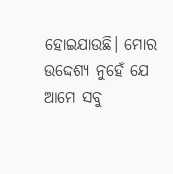ହୋଇଯାଉଛି। ମୋର ଉଦ୍ଦେଶ୍ୟ ନୁହେଁ ଯେ ଆମେ ସବୁ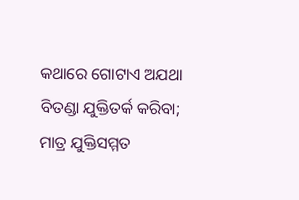କଥାରେ ଗୋଟାଏ ଅଯଥା ବିତଣ୍ଡା ଯୁକ୍ତିତର୍କ କରିବା; ମାତ୍ର ଯୁକ୍ତିସମ୍ମତ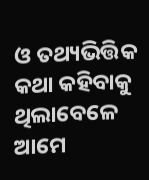ଓ ତଥ୍ୟଭିତ୍ତିକ କଥା କହିବାକୁ ଥିଲାବେଳେ ଆମେ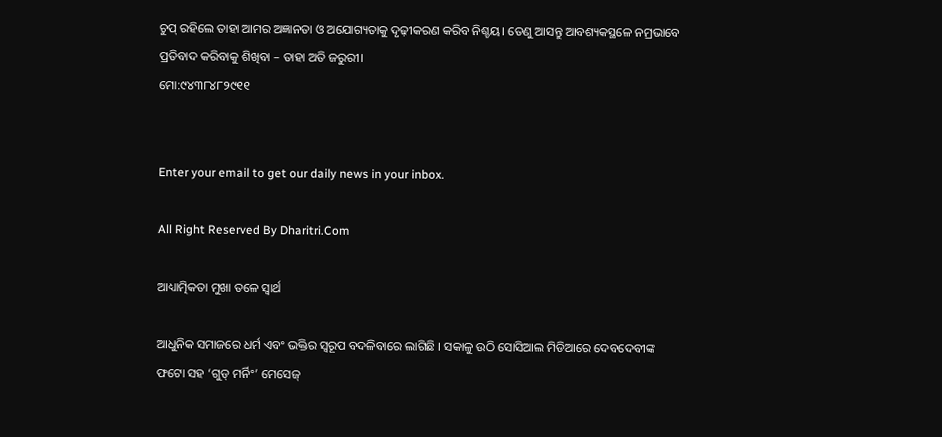ଚୁପ୍‌ ରହିଲେ ତାହା ଆମର ଅଜ୍ଞାନତା ଓ ଅଯୋଗ୍ୟତାକୁ ଦୃଢ଼ୀକରଣ କରିବ ନିଶ୍ଚୟ। ତେଣୁ ଆସନ୍ତୁ ଆବଶ୍ୟକସ୍ଥଳେ ନମ୍ରଭାବେ ପ୍ରତିବାଦ କରିବାକୁ ଶିଖିବା – ତାହା ଅତି ଜରୁରୀ।
ମୋ:୯୪୩୮୪୮୨୯୧୧


Enter your email to get our daily news in your inbox.

All Right Reserved By Dharitri.Com

ଆଧ୍ୟାତ୍ମିକତା ମୁଖା ତଳେ ସ୍ବାର୍ଥ

ଆଧୁନିକ ସମାଜରେ ଧର୍ମ ଏବଂ ଭକ୍ତିର ସ୍ବରୂପ ବଦଳିବାରେ ଲାଗିଛି । ସକାଳୁ ଉଠି ସୋସିଆଲ ମିଡିଆରେ ଦେବଦେବୀଙ୍କ ଫଟୋ ସହ ‘ଗୁଡ୍‌ ମର୍ନିଂ’ ମେସେଜ୍‌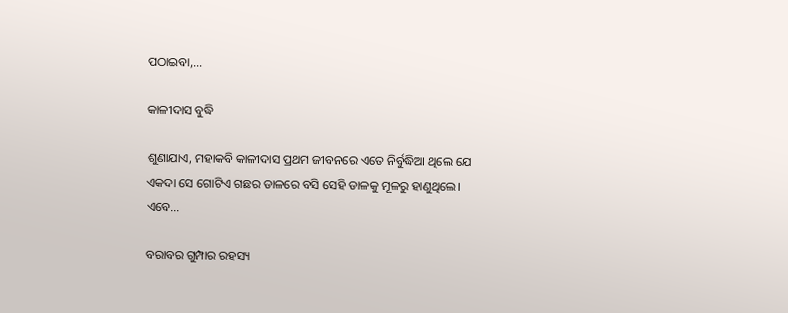ପଠାଇବା,…

କାଳୀଦାସ ବୁଦ୍ଧି

ଶୁଣାଯାଏ, ମହାକବି କାଳୀଦାସ ପ୍ରଥମ ଜୀବନରେ ଏତେ ନିର୍ବୁଦ୍ଧିଆ ଥିଲେ ଯେ ଏକଦା ସେ ଗୋଟିଏ ଗଛର ଡାଳରେ ବସି ସେହି ଡାଳକୁ ମୂଳରୁ ହାଣୁଥିଲେ। ଏବେ…

ବରାବର ଗୁମ୍ପାର ରହସ୍ୟ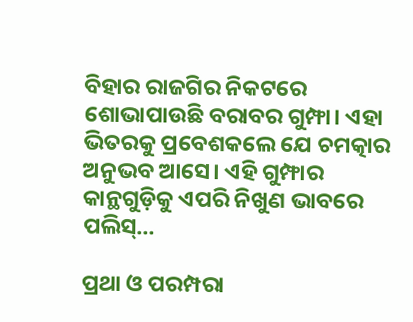ବିହାର ରାଜଗିର ନିକଟରେ ଶୋଭାପାଉଛି ବରାବର ଗୁମ୍ଫା। ଏହା ଭିତରକୁ ପ୍ରବେଶକଲେ ଯେ ଚମତ୍କାର ଅନୁଭବ ଆସେ। ଏହି ଗୁମ୍ଫାର କାନ୍ଥଗୁଡ଼ିକୁ ଏପରି ନିଖୁଣ ଭାବରେ ପଲିସ୍‌…

ପ୍ରଥା ଓ ପରମ୍ପରା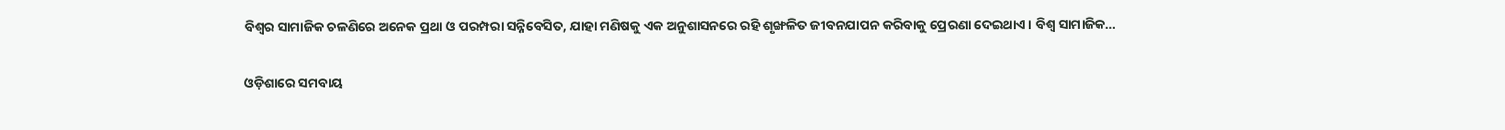ବିଶ୍ୱର ସାମାଜିକ ଚଳଣିରେ ଅନେକ ପ୍ରଥା ଓ ପରମ୍ପରା ସନ୍ନିବେସିତ, ଯାହା ମଣିଷକୁ ଏକ ଅନୁଶାସନରେ ରହି ଶୃଙ୍ଖଳିତ ଜୀବନଯାପନ କରିବାକୁ ପ୍ରେରଣା ଦେଇଥାଏ। ବିଶ୍ୱ ସାମାଜିକ…

ଓଡ଼ିଶାରେ ସମବାୟ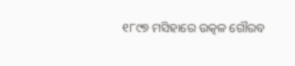୧୮୯୭ ମସିହାରେ ଉତ୍କଳ ଗୌରବ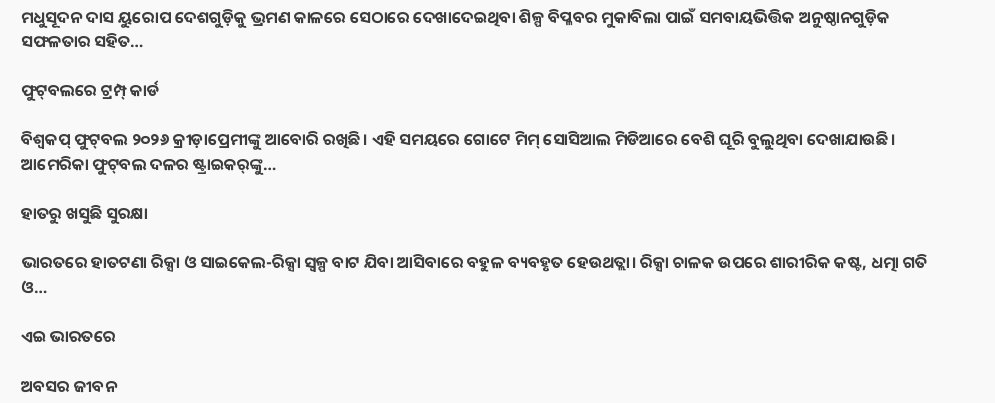ମଧୁସୂଦନ ଦାସ ୟୁରୋପ ଦେଶଗୁଡ଼ିକୁ ଭ୍ରମଣ କାଳରେ ସେଠାରେ ଦେଖାଦେଇଥିବା ଶିଳ୍ପ ବିପ୍ଳବର ମୁକାବିଲା ପାଇଁ ସମବାୟଭିତ୍ତିକ ଅନୁଷ୍ଠାନଗୁଡ଼ିକ ସଫଳତାର ସହିତ…

ଫୁଟ୍‌ବଲରେ ଟ୍ରମ୍ପ୍‌ କାର୍ଡ

ବିଶ୍ୱକପ୍‌ ଫୁଟ୍‌ବଲ ୨୦୨୬ କ୍ରୀଡ଼ାପ୍ରେମୀଙ୍କୁ ଆବୋରି ରଖିଛି। ଏହି ସମୟରେ ଗୋଟେ ମିମ୍‌ ସୋସିଆଲ ମିଡିଆରେ ବେଶି ଘୂରି ବୁଲୁଥିବା ଦେଖାଯାଉଛି। ଆମେରିକା ଫୁଟ୍‌ବଲ ଦଳର ଷ୍ଟ୍ରାଇକର୍‌ଙ୍କୁ…

ହାତରୁ ଖସୁଛି ସୁରକ୍ଷା

ଭାରତରେ ହାତଟଣା ରିକ୍ସା ଓ ସାଇକେଲ-ରିକ୍ସା ସ୍ବଳ୍ପ ବାଟ ଯିବା ଆସିବାରେ ବହୁଳ ବ୍ୟବହୃତ ହେଉଥତ୍ଲା। ରିକ୍ସା ଚାଳକ ଉପରେ ଶାରୀରିକ କଷ୍ଟ, ଧତ୍ମା ଗତି ଓ…

ଏଇ ଭାରତରେ

ଅବସର ଜୀବନ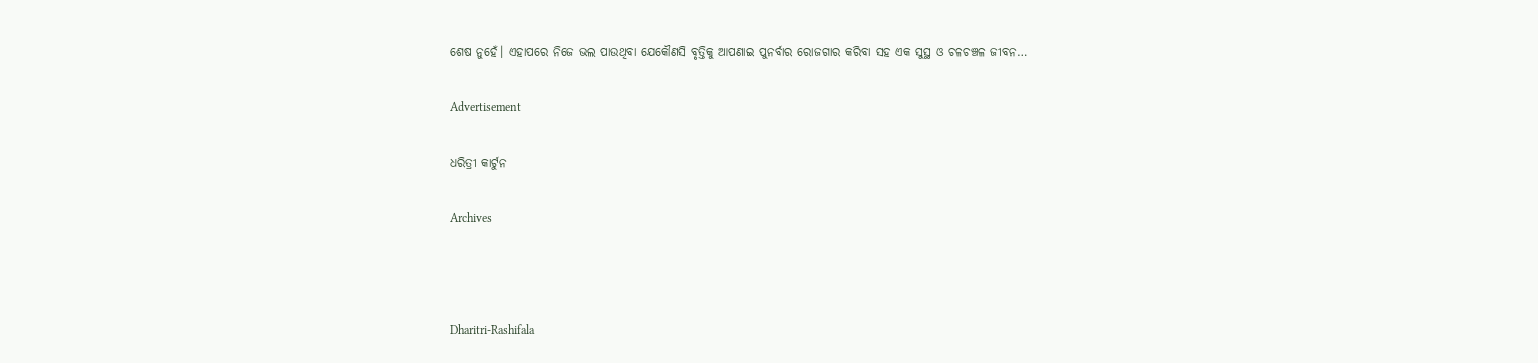ଶେଷ ନୁହେଁ। ଏହାପରେ ନିଜେ ଭଲ ପାଉଥିବା ଯେକୌଣସି ବୃତ୍ତିକୁ ଆପଣାଇ ପୁନର୍ବାର ରୋଜଗାର କରିବା ସହ ଏକ ସୁସ୍ଥ ଓ ଚଳଚଞ୍ଚଳ ଜୀବନ…

Advertisement

ଧରିତ୍ରୀ କାର୍ଟୁନ

Archives



Dharitri-Rashifala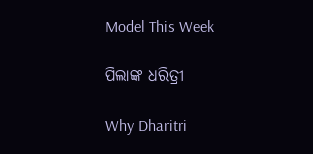Model This Week

ପିଲାଙ୍କ ଧରିତ୍ରୀ

Why Dharitri